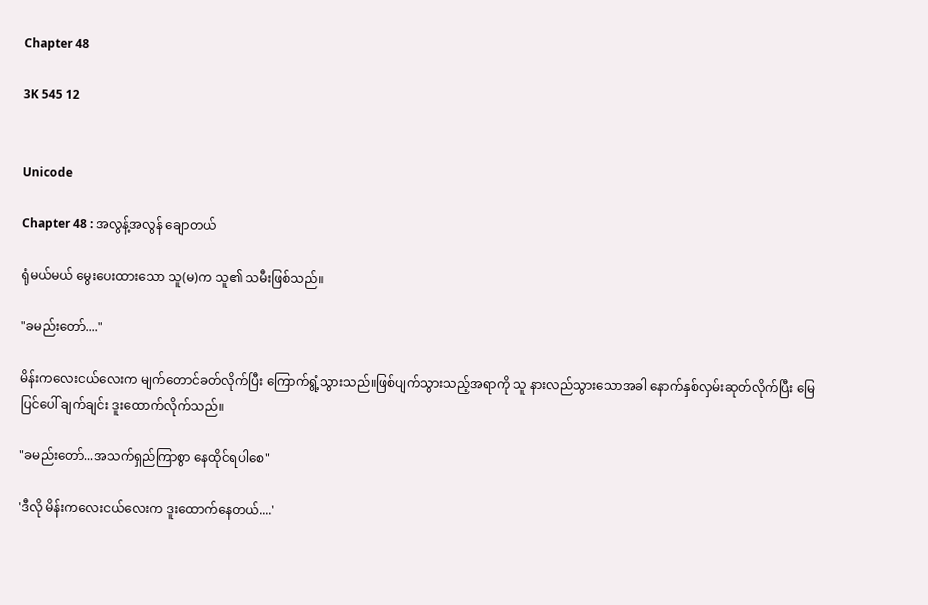Chapter 48

3K 545 12


Unicode

Chapter 48 : အလွန့်အလွန် ချောတယ်

ရုံမယ်မယ် မွေးပေးထားသော သူ(မ)က သူ၏ သမီးဖြစ်သည်။

"ခမည်းတော်...."

မိန်းကလေးငယ်လေးက မျက်တောင်ခတ်လိုက်ပြီး ကြောက်ရွံ့သွားသည်။ဖြစ်ပျက်သွားသည့်အရာကို သူ နားလည်သွားသောအခါ နောက်နှစ်လှမ်းဆုတ်လိုက်ပြီး မြေပြင်ပေါ် ချက်ချင်း ဒူးထောက်လိုက်သည်။

"ခမည်းတော်...အသက်ရှည်ကြာစွာ နေထိုင်ရပါစေ"

'ဒီလို မိန်းကလေးငယ်လေးက ဒူးထောက်နေတယ်....'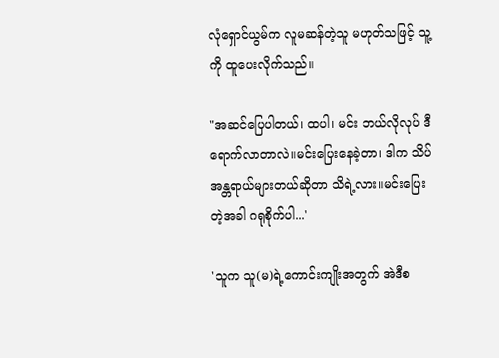လုံရှောင်ယွမ်က လူမဆန်တဲ့သူ မဟုတ်သဖြင့် သူ့ကို ထူပေးလိုက်သည်။

"အဆင်ပြေပါတယ်၊ ထပါ၊ မင်း ဘယ်လိုလုပ် ဒီရောက်လာတာလဲ။မင်းပြေးနေခဲ့တာ၊ ဒါက သိပ်အန္တရာယ်များတယ်ဆိုတာ သိရဲ့လား။မင်းပြေးတဲ့အခါ ဂရုစိုက်ပါ...'

'သူက သူ(မ)ရဲ့ကောင်းကျိုးအတွက် အဲဒီစ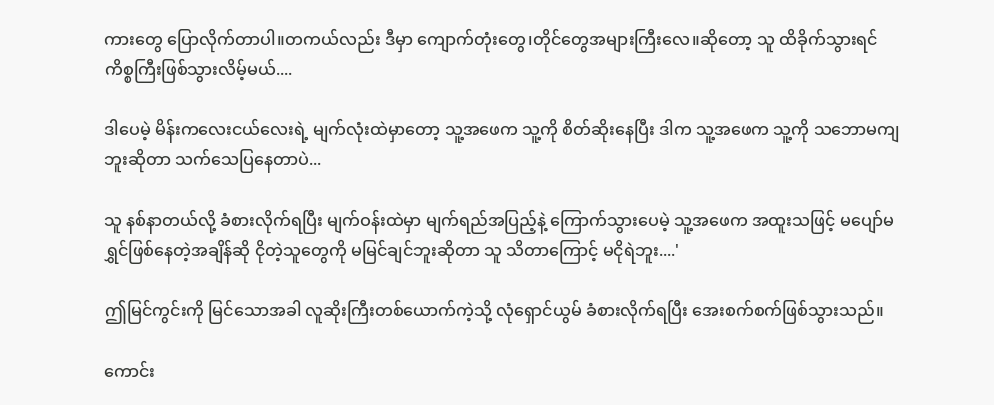ကားတွေ ပြောလိုက်တာပါ။တကယ်လည်း ဒီမှာ ကျောက်တုံးတွေ၊တိုင်တွေအများကြီးလေ။ဆိုတော့ သူ ထိခိုက်သွားရင်  ကိစ္စကြီးဖြစ်သွားလိမ့်မယ်....

ဒါပေမဲ့ မိန်းကလေးငယ်လေးရဲ့ မျက်လုံးထဲမှာတော့ သူ့အဖေက သူ့ကို စိတ်ဆိုးနေပြီး ဒါက သူ့အဖေက သူ့ကို သဘောမကျဘူးဆိုတာ သက်သေပြနေတာပဲ...

သူ နစ်နာတယ်လို့ ခံစားလိုက်ရပြီး မျက်ဝန်းထဲမှာ မျက်ရည်အပြည့်နဲ့ ကြောက်သွားပေမဲ့ သူ့အဖေက အထူးသဖြင့် မပျော်မရွှင်ဖြစ်နေတဲ့အချိန်ဆို ငိုတဲ့သူတွေကို မမြင်ချင်ဘူးဆိုတာ သူ သိတာကြောင့် မငိုရဲဘူး....'

ဤမြင်ကွင်းကို မြင်သောအခါ လူဆိုးကြီးတစ်ယောက်ကဲ့သို့ လုံရှောင်ယွမ် ခံစားလိုက်ရပြီး အေးစက်စက်ဖြစ်သွားသည်။

ကောင်း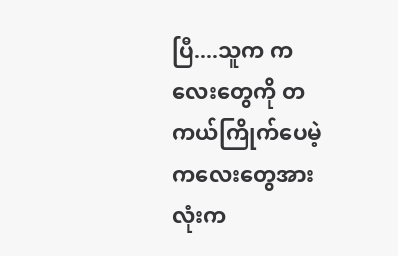ပြီ....သူက ကလေးတွေကို တကယ်ကြိုက်ပေမဲ့ ကလေးတွေအားလုံးက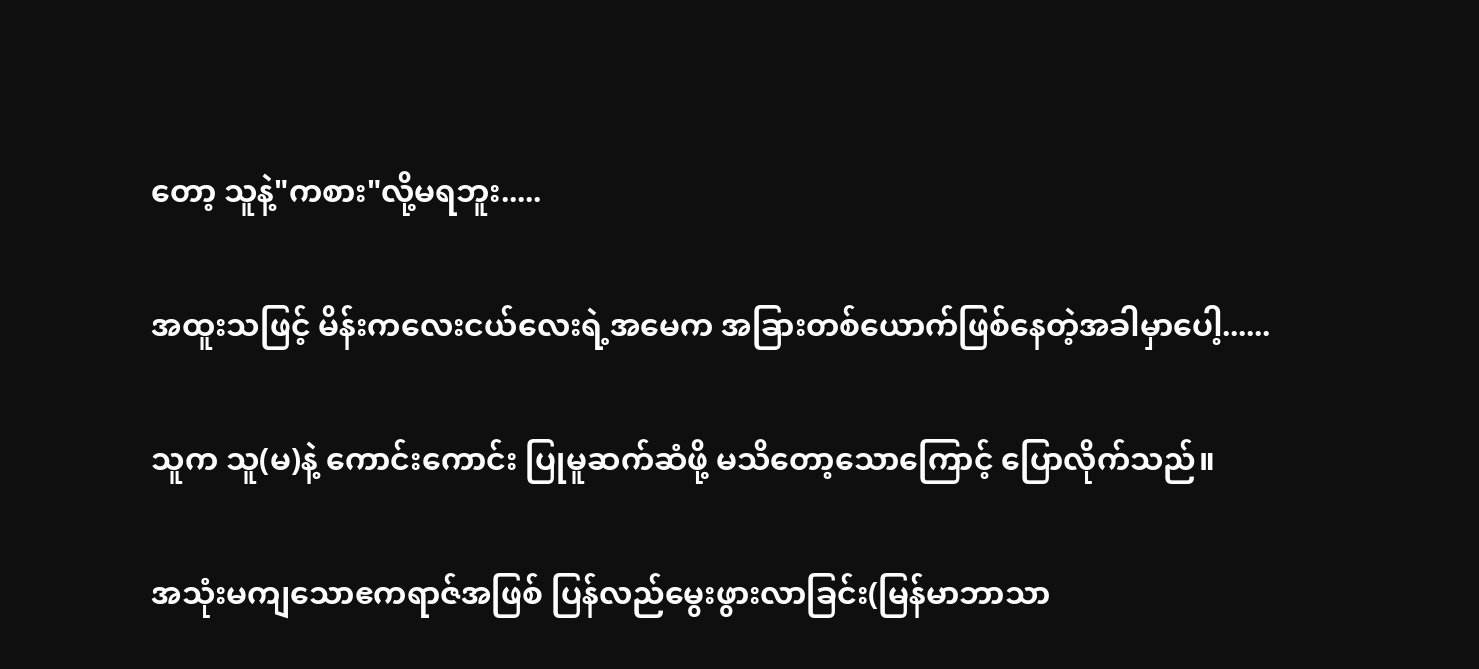တော့ သူနဲ့"ကစား"လို့မရဘူး.....

အထူးသဖြင့် မိန်းကလေးငယ်လေးရဲ့အမေက အခြားတစ်ယောက်ဖြစ်နေတဲ့အခါမှာပေါ့......

သူက သူ(မ)နဲ့ ကောင်းကောင်း ပြုမူဆက်ဆံဖို့ မသိတော့သောကြောင့် ပြောလိုက်သည်။

အသုံးမကျသောဧကရာဇ်အဖြစ် ပြန်လည်မွေးဖွားလာခြင်း(မြန်မာဘာသာ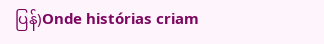ပြန်)Onde histórias criam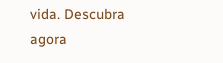vida. Descubra agora